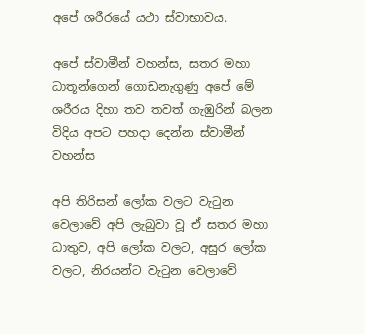අපේ ශරීරයේ යථා ස්වාභාවය.

අපේ ස්වාමීන් වහන්ස, සතර මහා ධාතූන්ගෙන් ගොඩනැගුණු අපේ මේ ශරීරය දිහා තව තවත් ගැඹුරින් බලන විදිය අපට පහදා දෙන්න ස්වාමීන් වහන්ස

අපි තිරිසන් ලෝක වලට වැටුන වෙලාවේ අපි ලැබුවා වූ ඒ සතර මහා ධාතුව, අපි ලෝක වලට, අසුර ලෝක වලට, නිරයන්ට වැටුන වෙලාවේ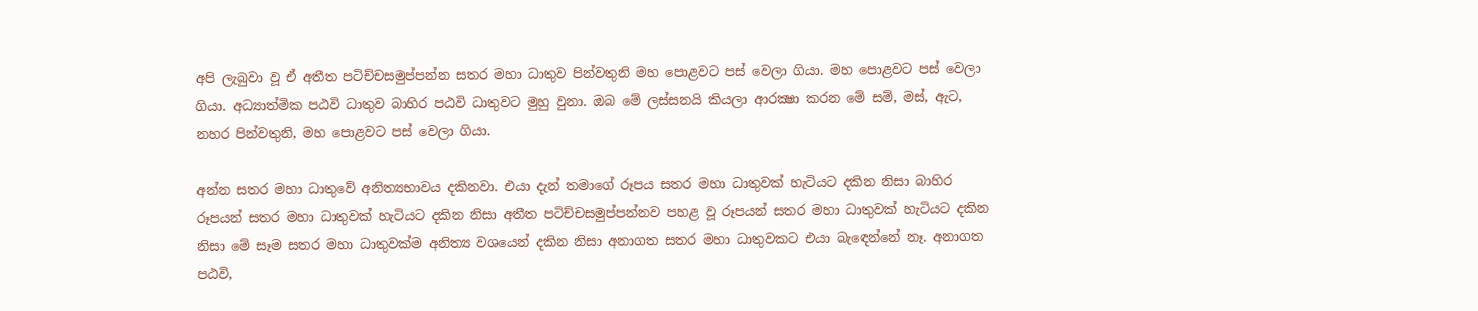අපි ලැබුවා වූ ඒ අතීත පටිච්චසමුප්පන්න සතර මහා ධාතුව පින්වතුනි මහ පොළවට පස් වෙලා ගියා. මහ පොළවට පස් වෙලා ගියා. අධ්‍යාත්මික පඨවි ධාතුව බාහිර පඨවි ධාතුවට මුහු වුනා. ඔබ මේ ලස්සනයි කියලා ආරක්‍ෂා කරන මේ සම්, මස්, ඇට, නහර පින්වතුනි, මහ පොළවට පස් වෙලා ගියා.

අන්න සතර මහා ධාතුවේ අනිත්‍යභාවය දකිනවා. එයා දැන් තමාගේ රූපය සතර මහා ධාතුවක් හැටියට දකින නිසා බාහිර රූපයන් සතර මහා ධාතුවක් හැටියට දකින නිසා අතීත පටිච්චසමුප්පන්නව පහළ වූ රූපයන් සතර මහා ධාතුවක් හැටියට දකින නිසා මේ සෑම සතර මහා ධාතුවක්ම අනිත්‍ය වශයෙන් දකින නිසා අනාගත සතර මහා ධාතුවකට එයා බැඳෙන්නේ නෑ. අනාගත පඨවි,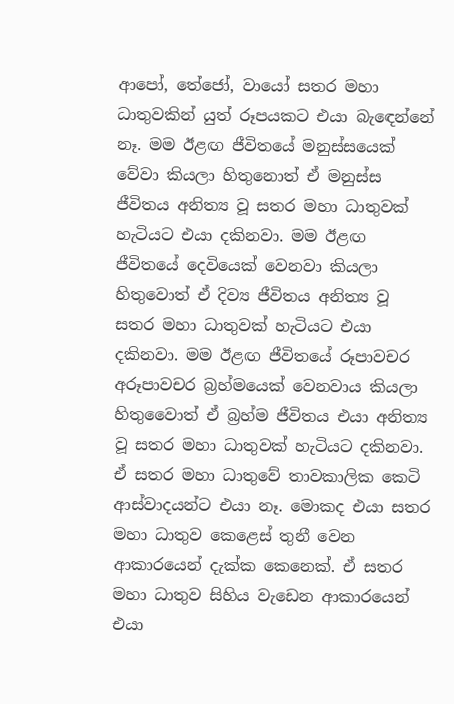ආපෝ, තේජෝ, වායෝ සතර මහා ධාතුවකින් යුත් රූපයකට එයා බැඳෙන්නේ නෑ. මම ඊළඟ ජීවිතයේ මනුස්සයෙක් වේවා කියලා හිතුනොත් ඒ මනුස්ස ජීවිතය අනිත්‍ය වූ සතර මහා ධාතුවක් හැටියට එයා දකිනවා. මම ඊළඟ ජීවිතයේ දෙවියෙක් වෙනවා කියලා හිතුවොත් ඒ දිව්‍ය ජීවිතය අනිත්‍ය වූ සතර මහා ධාතුවක් හැටියට එයා දකිනවා. මම ඊළඟ ජීවිතයේ රූපාවචර අරූපාවචර බ්‍රහ්මයෙක් වෙනවාය කියලා හිතුවෛාත් ඒ බ්‍රහ්ම ජීවිතය එයා අනිත්‍ය වූ සතර මහා ධාතුවක් හැටියට දකිනවා. ඒ සතර මහා ධාතුවේ තාවකාලික කෙටි ආස්වාදයන්ට එයා නෑ. මොකද එයා සතර මහා ධාතුව කෙළෙස් තුනී වෙන ආකාරයෙන් දැක්ක කෙනෙක්. ඒ සතර මහා ධාතුව සිහිය වැඩෙන ආකාරයෙන් එයා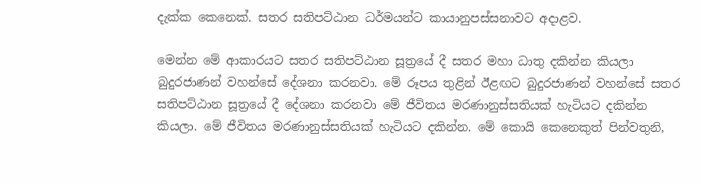දැක්ක කෙනෙක්. සතර සතිපට්ඨාන ධර්මයන්ට කායානුපස්සනාවට අදාළව.

මෙන්න මේ ආකාරයට සතර සතිපට්ඨාන සූත්‍රයේ දී සතර මහා ධාතු දකින්න කියලා බුදුරජාණන් වහන්සේ දේශනා කරනවා. මේ රූපය තුළින් ඊළඟට බුදුරජාණන් වහන්සේ සතර සතිපට්ඨාන සූත්‍රයේ දී දේශනා කරනවා මේ ජීවිතය මරණානුස්සතියක් හැටියට දකින්න කියලා. මේ ජීවිතය මරණානුස්සතියක් හැටියට දකින්න. මේ කොයි කෙනෙකුත් පින්වතුනි,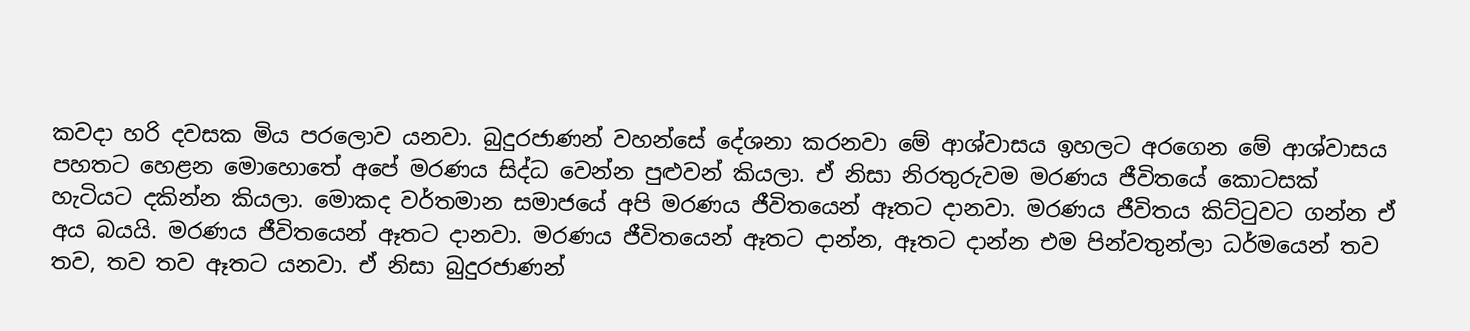කවදා හරි දවසක මිය පරලොව යනවා. බුදුරජාණන් වහන්සේ දේශනා කරනවා මේ ආශ්වාසය ඉහලට අරගෙන මේ ආශ්වාසය පහතට හෙළන මොහොතේ අපේ මරණය සිද්ධ වෙන්න පුළුවන් කියලා. ඒ නිසා නිරතුරුවම මරණය ජීවිතයේ කොටසක් හැටියට දකින්න කියලා. මොකද වර්තමාන සමාජයේ අපි මරණය ජීවිතයෙන් ඈතට දානවා. මරණය ජීවිතය කිට්ටුවට ගන්න ඒ අය බයයි. මරණය ජීවිතයෙන් ඈතට දානවා. මරණය ජීවිතයෙන් ඈතට දාන්න, ඈතට දාන්න එම පින්වතුන්ලා ධර්මයෙන් තව තව, තව තව ඈතට යනවා. ඒ නිසා බුදුරජාණන්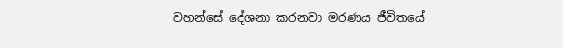වහන්සේ දේශනා කරනවා මරණය ජීවිතයේ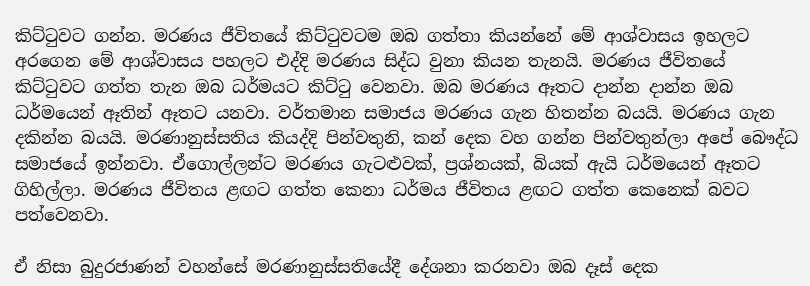කිට්ටුවට ගන්න. මරණය ජීවිතයේ කිට්ටුවටම ඔබ ගත්තා කියන්නේ මේ ආශ්වාසය ඉහලට අරගෙන මේ ආශ්වාසය පහලට එද්දි මරණය සිද්ධ වුනා කියන තැනයි. මරණය ජීවිතයේ කිට්ටුවට ගත්ත තැන ඔබ ධර්මයට කිට්ටු වෙනවා. ඔබ මරණය ඈතට දාන්න දාන්න ඔබ ධර්මයෙන් ඈතින් ඈතට යනවා. වර්තමාන සමාජය මරණය ගැන හිතන්න බයයි. මරණය ගැන දකින්න බයයි. මරණානුස්සතිය කියද්දි පින්වතුනි, කන් දෙක වහ ගන්න පින්වතුන්ලා අපේ බෞද්ධ සමාජයේ ඉන්නවා. ඒගොල්ලන්ට මරණය ගැටළුවක්, ප්‍රශ්නයක්, බියක් ඇයි ධර්මයෙන් ඈතට ගිහිල්ලා. මරණය ජීවිතය ළඟට ගත්ත කෙනා ධර්මය ජීවිතය ළඟට ගත්ත කෙනෙක් බවට පත්වෙනවා.

ඒ නිසා බුදුරජාණන් වහන්සේ මරණානුස්සතියේදී දේශනා කරනවා ඔබ දෑස් දෙක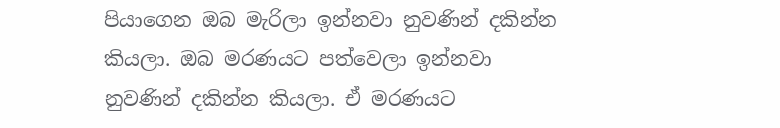පියාගෙන ඔබ මැරිලා ඉන්නවා නුවණින් දකින්න කියලා. ඔබ මරණයට පත්වෙලා ඉන්නවා නුවණින් දකින්න කියලා. ඒ මරණයට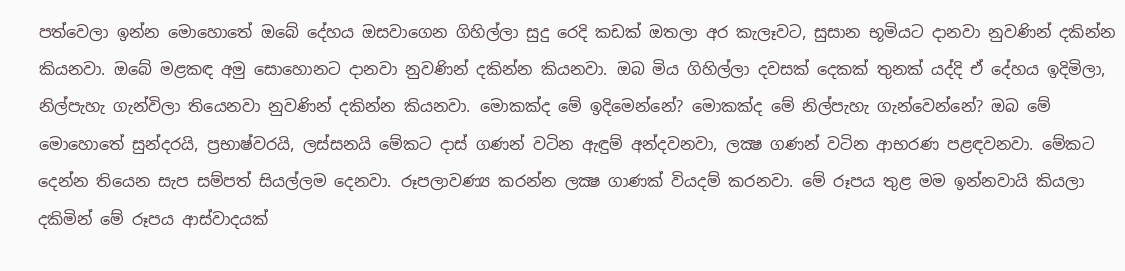පත්වෙලා ඉන්න මොහොතේ ඔබේ දේහය ඔසවාගෙන ගිහිල්ලා සුදු රෙදි කඩක් ඔතලා අර කැලෑවට, සුසාන භූමියට දානවා නුවණින් දකින්න කියනවා. ඔබේ මළකඳ අමු සොහොනට දානවා නුවණින් දකින්න කියනවා. ඔබ මිය ගිහිල්ලා දවසක් දෙකක් තුනක් යද්දි ඒ දේහය ඉදිමිලා, නිල්පැහැ ගැන්විලා තියෙනවා නුවණින් දකින්න කියනවා. මොකක්ද මේ ඉදිමෙන්නේ? මොකක්ද මේ නිල්පැහැ ගැන්වෙන්නේ? ඔබ මේ මොහොතේ සුන්දරයි, ප්‍රභාෂ්වරයි, ලස්සනයි මේකට දාස් ගණන් වටින ඇඳුම් අන්දවනවා, ලක්‍ෂ ගණන් වටින ආභරණ පළඳවනවා. මේකට දෙන්න තියෙන සැප සම්පත් සියල්ලම දෙනවා. රූපලාවණ්‍ය කරන්න ලක්‍ෂ ගාණක් වියදම් කරනවා. මේ රූපය තුළ මම ඉන්නවායි කියලා දකිමින් මේ රූපය ආස්වාදයක්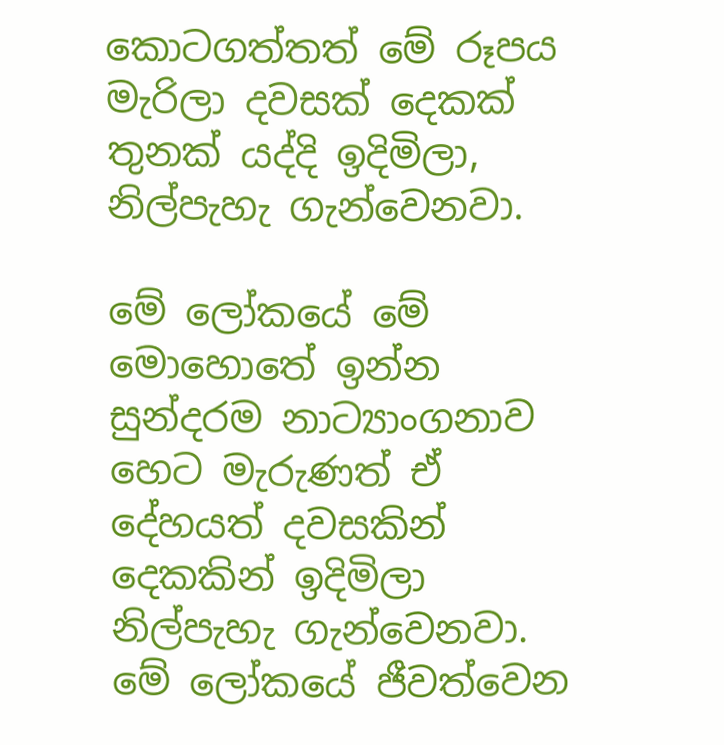කොටගත්තත් මේ රූපය මැරිලා දවසක් දෙකක් තුනක් යද්දි ඉදිමිලා, නිල්පැහැ ගැන්වෙනවා.

මේ ලෝකයේ මේ මොහොතේ ඉන්න සුන්දරම නාට්‍යාංගනාව හෙට මැරුණත් ඒ දේහයත් දවසකින් දෙකකින් ඉදිමිලා නිල්පැහැ ගැන්වෙනවා. මේ ලෝකයේ ජීවත්වෙන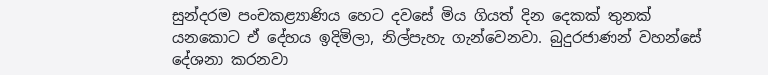සුන්දරම පංචකළ්‍යාණිය හෙට දවසේ මිය ගියත් දින දෙකක් තුනක් යනකොට ඒ දේහය ඉදිමිලා, නිල්පැහැ ගැන්වෙනවා. බුදුරජාණන් වහන්සේ දේශනා කරනවා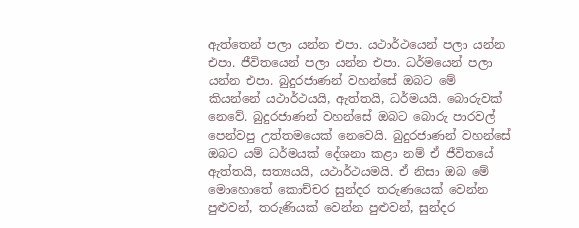ඇත්තෙන් පලා යන්න එපා. යථාර්ථයෙන් පලා යන්න එපා. ජීවිතයෙන් පලා යන්න එපා. ධර්මයෙන් පලා යන්න එපා. බුදුරජාණන් වහන්සේ ඔබට මේ කියන්නේ යථාර්ථයයි, ඇත්තයි, ධර්මයයි. බොරුවක් නෙවේ. බුදුරජාණන් වහන්සේ ඔබට බොරු පාරවල් පෙන්වපු උත්තමයෙක් නෙවෙයි. බුදුරජාණන් වහන්සේ ඔබට යම් ධර්මයක් දේශනා කළා නම් ඒ ජීවිතයේ ඇත්තයි, සත්‍යයයි, යථාර්ථයමයි. ඒ නිසා ඔබ මේ මොහොතේ කොච්චර සුන්දර තරුණයෙක් වෙන්න පුළුවන්, තරුණියක් වෙන්න පුළුවන්, සුන්දර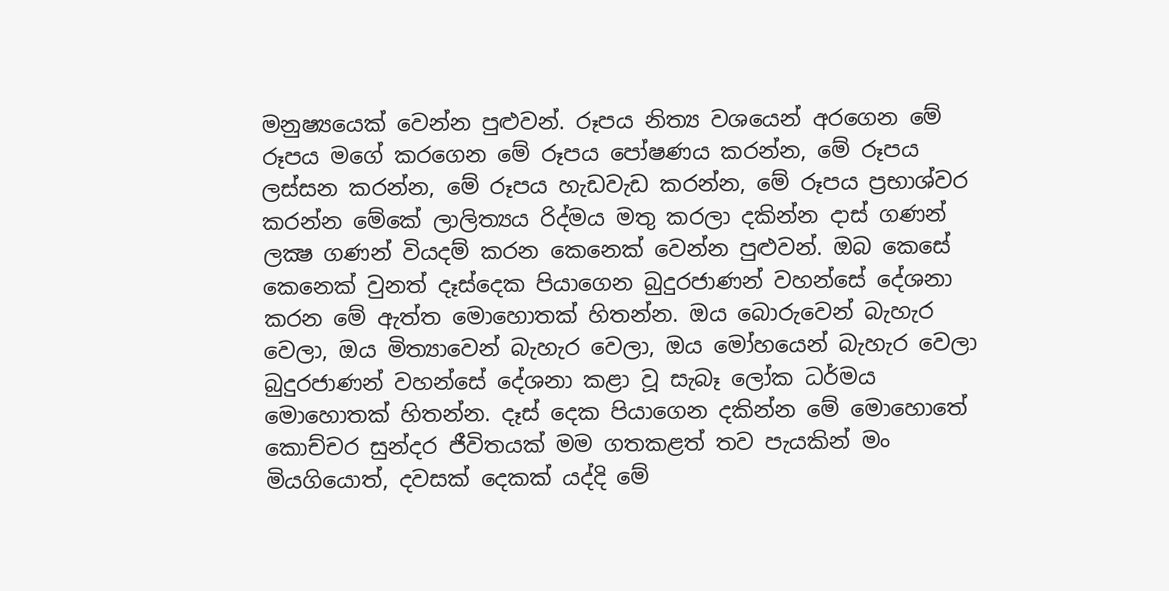මනුෂ්‍යයෙක් වෙන්න පුළුවන්. රූපය නිත්‍ය වශයෙන් අරගෙන මේ රූපය මගේ කරගෙන මේ රූපය පෝෂණය කරන්න, මේ රූපය ලස්සන කරන්න, මේ රූපය හැඩවැඩ කරන්න, මේ රූපය ප්‍රභාශ්වර කරන්න මේකේ ලාලිත්‍යය රිද්මය මතු කරලා දකින්න දාස් ගණන් ලක්‍ෂ ගණන් වියදම් කරන කෙනෙක් වෙන්න පුළුවන්. ඔබ කෙසේ කෙනෙක් වුනත් දෑස්දෙක පියාගෙන බුදුරජාණන් වහන්සේ දේශනා කරන මේ ඇත්ත මොහොතක් හිතන්න. ඔය බොරුවෙන් බැහැර වෙලා, ඔය මිත්‍යාවෙන් බැහැර වෙලා, ඔය මෝහයෙන් බැහැර වෙලා බුදුරජාණන් වහන්සේ දේශනා කළා වූ සැබෑ ලෝක ධර්මය මොහොතක් හිතන්න. දෑස් දෙක පියාගෙන දකින්න මේ මොහොතේ කොච්චර සුන්දර ජීවිතයක් මම ගතකළත් තව පැයකින් මං මියගියොත්, දවසක් දෙකක් යද්දි මේ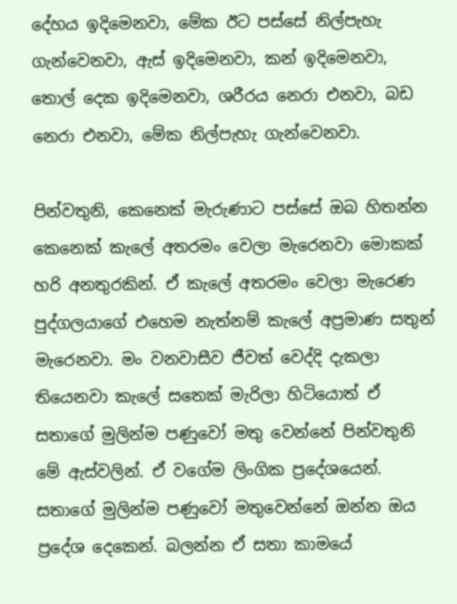දේහය ඉදිමෙනවා, මේක ඊට පස්සේ නිල්පැහැ ගැන්වෙනවා, ඇස් ඉදිමෙනවා, කන් ඉදිමෙනවා, තොල් දෙක ඉදිමෙනවා, ශරීරය නෙරා එනවා, බඩ නෙරා එනවා, මේක නිල්පැහැ ගැන්වෙනවා.

පින්වතුනි, කෙනෙක් මැරුණාට පස්සේ ඔබ හිතන්න කෙනෙක් කැලේ අතරමං වෙලා මැරෙනවා මොකක් හරි අනතුරකින්. ඒ කැලේ අතරමං වෙලා මැරෙණ පුද්ගලයාගේ එහෙම නැත්නම් කැලේ අප්‍රමාණ සතුන් මැරෙනවා. මං වනවාසීව ජීවත් වෙද්දි දැකලා තියෙනවා කැලේ සතෙක් මැරිලා හිටියොත් ඒ සතාගේ මුලින්ම පණුවෝ මතු වෙන්නේ පින්වතුනි මේ ඇස්වලින්. ඒ වගේම ලිංගික ප්‍රදේශයෙන්. සතාගේ මුලින්ම පණුවෝ මතුවෙන්නේ ඔන්න ඔය ප්‍රදේශ දෙකෙන්. බලන්න ඒ සතා කාමයේ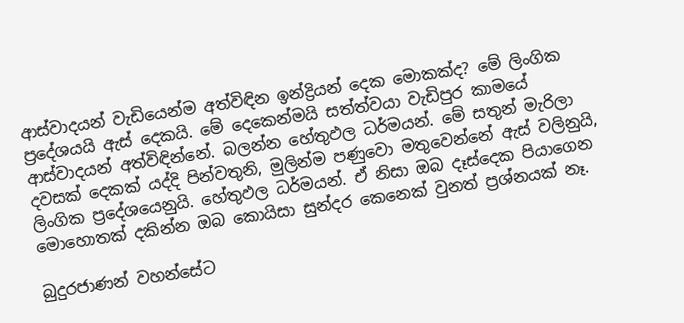ආස්වාදයන් වැඩියෙන්ම අත්විඳින ඉන්ද්‍රියන් දෙක මොකක්ද? මේ ලිංගික ප්‍රදේශයයි ඇස් දෙකයි. මේ දෙකෙන්මයි සත්ත්වයා වැඩිපුර කාමයේ ආස්වාදයන් අත්විඳින්නේ. බලන්න හේතුඵල ධර්මයන්. මේ සතුන් මැරිලා දවසක් දෙකක් යද්දි පින්වතුනි, මුලින්ම පණුවො මතුවෙන්නේ ඇස් වලිනුයි, ලිංගික ප්‍රදේශයෙනුයි. හේතුඵල ධර්මයන්. ඒ නිසා ඔබ දෑස්දෙක පියාගෙන මොහොතක් දකින්න ඔබ කොයිසා සුන්දර කෙනෙක් වුනත් ප්‍රශ්නයක් නෑ.

බුදුරජාණන් වහන්සේට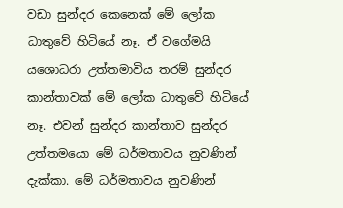වඩා සුන්දර කෙනෙක් මේ ලෝක ධාතුවේ හිටියේ නෑ. ඒ වගේමයි යශොධරා උත්තමාවිය තරම් සුන්දර කාන්තාවක් මේ ලෝක ධාතුවේ හිටියේ නෑ. එවන් සුන්දර කාන්තාව සුන්දර උත්තමයො මේ ධර්මතාවය නුවණින් දැක්කා. මේ ධර්මතාවය නුවණින්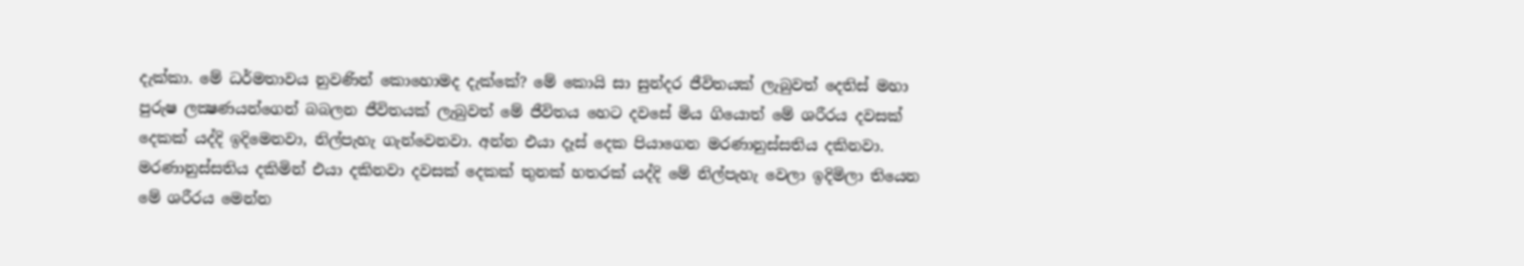දැක්කා. මේ ධර්මතාවය නුවණින් කොහොමද දැක්කේ? මේ කොයි සා සුන්දර ජීවිතයක් ලැබුවත් දෙතිස් මහා පුරුෂ ලක්‍ෂණයන්ගෙන් බබලන ජීවිතයක් ලැබුවත් මේ ජීවිතය හෙට දවසේ මිය ගියොත් මේ ශරීරය දවසක් දෙකක් යද්දි ඉදිමෙනවා, නිල්පැහැ ගැන්වෙනවා. අන්න එයා දෑස් දෙක පියාගෙන මරණානුස්සතිය දකිනවා. මරණානුස්සතිය දකිමින් එයා දකිනවා දවසක් දෙකක් තුනක් හතරක් යද්දි මේ නිල්පැහැ වෙලා ඉදිමිලා තියෙන මේ ශරීරය මෙන්න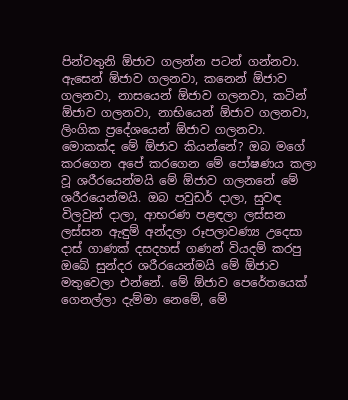පින්වතුනි ඕජාව ගලන්න පටන් ගන්නවා. ඇසෙන් ඕජාව ගලනවා, කනෙන් ඕජාව ගලනවා, නාසයෙන් ඕජාව ගලනවා, කටින් ඕජාව ගලනවා, නාභියෙන් ඕජාව ගලනවා, ලිංගික ප්‍රදේශයෙන් ඕජාව ගලනවා. මොකක්ද මේ ඕජාව කියන්නේ? ඔබ මගේ කරගෙන අපේ කරගෙන මේ පෝෂණය කලා වූ ශරීරයෙන්මයි මේ ඕජාව ගලනනේ මේ ශරීරයෙන්මයි. ඔබ පවුඩර් දාලා, සුවඳ විලවුන් දාලා, ආභරණ පළඳලා ලස්සන ලස්සන ඇඳුම් අන්දලා රූපලාවණ්‍ය උදෙසා දාස් ගාණක් දසදහස් ගණන් වියදම් කරපු ඔබේ සුන්දර ශරීරයෙන්මයි මේ ඕජාව මතුවෙලා එන්නේ. මේ ඕජාව පෙරේතයෙක් ගෙනල්ලා දැම්මා නෙමේ, මේ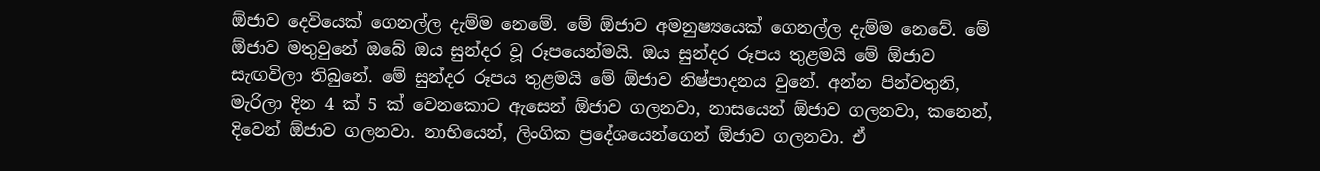ඕජාව දෙවියෙක් ගෙනල්ල දැම්ම නෙමේ. මේ ඕජාව අමනුෂ්‍යයෙක් ගෙනල්ල දැම්ම නෙවේ. මේ ඕජාව මතුවුනේ ඔබේ ඔය සුන්දර වූ රූපයෙන්මයි. ඔය සුන්දර රූපය තුළමයි මේ ඕජාව සැඟවිලා තිබුනේ. මේ සුන්දර රූපය තුළමයි මේ ඕජාව නිෂ්පාදනය වුනේ. අන්න පින්වතුනි, මැරිලා දින 4 ක් 5 ක් වෙනකොට ඇසෙන් ඕජාව ගලනවා, නාසයෙන් ඕජාව ගලනවා, කනෙන්, දිවෙන් ඕජාව ගලනවා. නාභියෙන්, ලිංගික ප්‍රදේශයෙන්ගෙන් ඕජාව ගලනවා. ඒ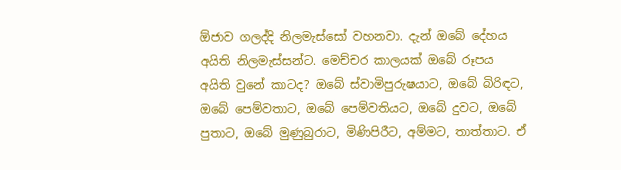ඕජාව ගලද්දි නිලමැස්සෝ වහනවා. දැන් ඔබේ දේහය අයිති නිලමැස්සන්ට. මෙච්චර කාලයක් ඔබේ රූපය අයිති වුනේ කාටද? ඔබේ ස්වාමිපුරුෂයාට, ඔබේ බිරිඳට, ඔබේ පෙම්වතාට, ඔබේ පෙම්වතියට, ඔබේ දුවට, ඔබේ පුතාට, ඔබේ මුණුබුරාට, මිණිපිරීට, අම්මට, තාත්තාට. ඒ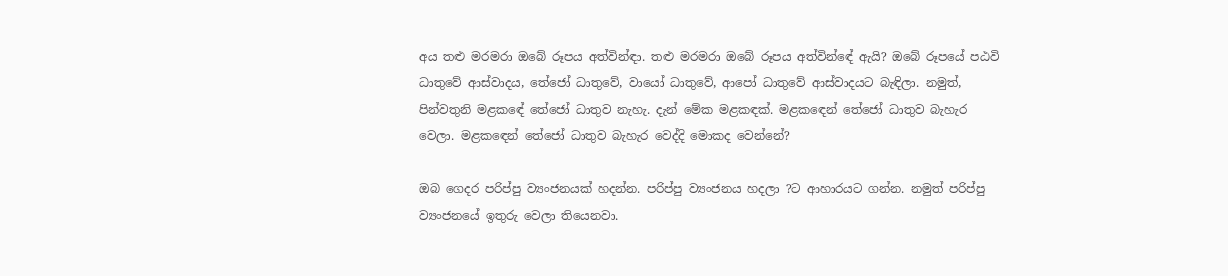අය තළු මරමරා ඔබේ රූපය අත්වින්ඳා. තළු මරමරා ඔබේ රූපය අත්වින්ඳේ ඇයි? ඔබේ රූපයේ පඨවි ධාතුවේ ආස්වාදය, තේජෝ ධාතුවේ, වායෝ ධාතුවේ, ආපෝ ධාතුවේ ආස්වාදයට බැඳිලා. නමුත්, පින්වතුනි මළකඳේ තේජෝ ධාතුව නැහැ. දැන් මේක මළකඳක්. මළකඳෙන් තේජෝ ධාතුව බැහැර වෙලා. මළකඳෙන් තේජෝ ධාතුව බැහැර වෙද්දි මොකද වෙන්නේ?

ඔබ ගෙදර පරිප්පු ව්‍යංජනයක් හදන්න. පරිප්පු ව්‍යංජනය හදලා ?ට ආහාරයට ගන්න. නමුත් පරිප්පු ව්‍යංජනයේ ඉතුරු වෙලා තියෙනවා.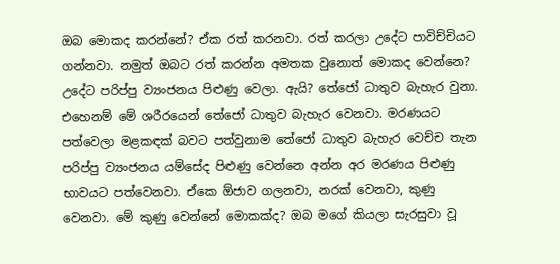ඔබ මොකද කරන්නේ? ඒක රත් කරනවා. රත් කරලා උදේට පාවිච්චියට ගන්නවා. නමුත් ඔබට රත් කරන්න අමතක වුනොත් මොකද වෙන්නෙ? උදේට පරිප්පු ව්‍යංජනය පිළුණු වෙලා. ඇයි? තේජෝ ධාතුව බැහැර වුනා. එහෙනම් මේ ශරීරයෙන් තේජෝ ධාතුව බැහැර වෙනවා. මරණයට පත්වෙලා මළකඳක් බවට පත්වුනාම තේජෝ ධාතුව බැහැර වෙච්ච තැන පරිප්පු ව්‍යංජනය යම්සේද පිළුණු වෙන්නෙ අන්න අර මරණය පිළුණු භාවයට පත්වෙනවා. ඒකෙ ඕජාව ගලනවා, නරක් වෙනවා, කුණු වෙනවා. මේ කුණු වෙන්නේ මොකක්ද? ඔබ මගේ කියලා සැරසුවා වූ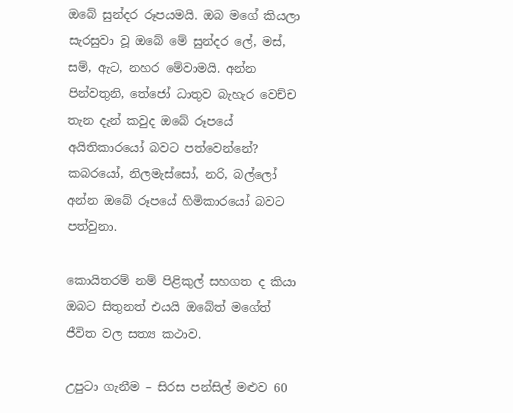ඔබේ සුන්දර රූපයමයි. ඔබ මගේ කියලා සැරසුවා වූ ඔබේ මේ සුන්දර ලේ, මස්, සම්, ඇට, නහර මේවාමයි. අන්න පින්වතුනි, තේජෝ ධාතුව බැහැර වෙච්ච තැන දැන් කවුද ඔබේ රූපයේ අයිතිකාරයෝ බවට පත්වෙන්නේ? කබරයෝ, නිලමැස්සෝ, නරි, බල්ලෝ අන්න ඔබේ රූපයේ හිමිකාරයෝ බවට පත්වුනා.

කොයිතරම් නම් පිළිකුල් සහගත ද කියා ඔබට සිතුනත් එයයි ඔබේත් මගේත් ජීවිත වල සත්‍ය කථාව.

උපුටා ගැනීම – සිරස පන්සිල් මළුව 60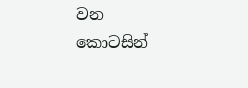වන කොටසින්